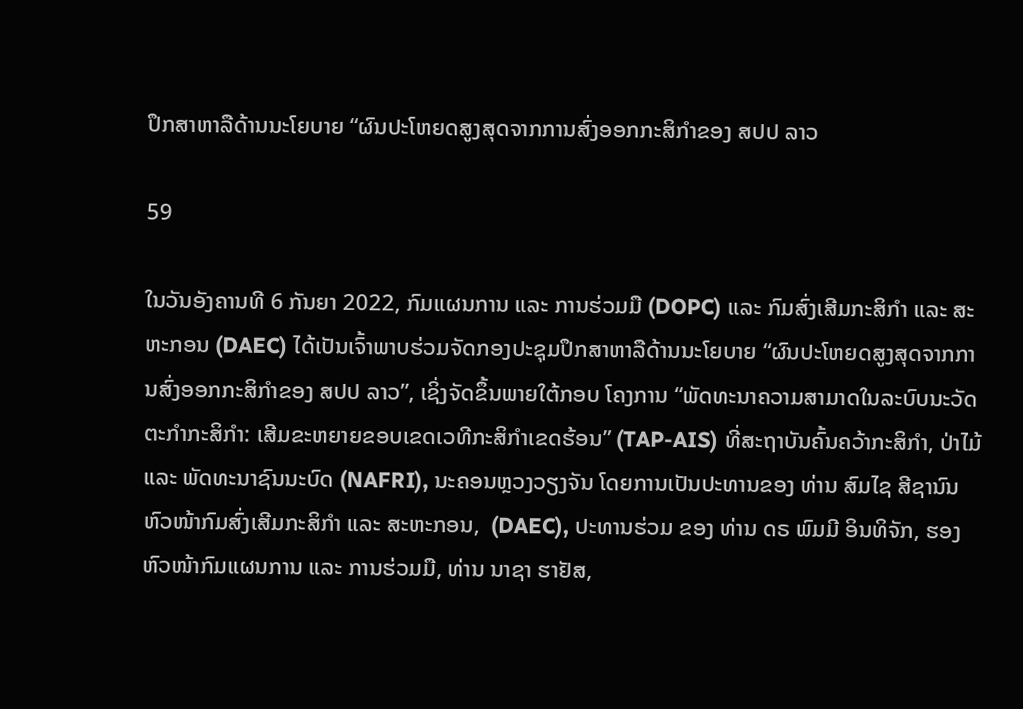ປຶກສາຫາລືດ້ານນະໂຍບາຍ “ຜົນປະໂຫຍດສູງສຸດຈາກການສົ່ງອອກກະສິກຳຂອງ ສປປ ລາວ

59

ໃນວັນອັງຄານທີ 6 ກັນຍາ 2022, ກົມແຜນການ ແລະ ການຮ່ວມມື (DOPC) ແລະ ກົມສົ່ງເສີມກະສິກຳ ແລະ ສະຫະກອນ (DAEC) ໄດ້ເປັນເຈົ້າພາບຮ່ວມຈັດກອງປະຊຸມປຶກສາຫາລືດ້ານນະໂຍບາຍ “ຜົນປະໂຫຍດສູງສຸດຈາກການສົ່ງອອກກະສິກຳຂອງ ສປປ ລາວ”, ເຊິ່ງຈັດຂຶ້ນພາຍໃຕ້ກອບ ໂຄງການ “ພັດທະນາຄວາມສາມາດໃນລະບົບນະວັດຕະກຳກະສິກຳ: ເສີມຂະຫຍາຍຂອບເຂດເວທີກະສິກຳເຂດຮ້ອນ” (TAP-AIS) ທີ່ສະຖາບັນຄົ້ນຄວ້າກະສິກຳ, ປ່າໄມ້ ແລະ ພັດທະນາຊົນນະບົດ (NAFRI), ນະຄອນຫຼວງວຽງຈັນ ໂດຍການເປັນປະທານຂອງ ທ່ານ ສົມໄຊ ສີຊານົນ ຫົວໜ້າກົມສົ່ງເສີມກະສິກຳ ແລະ ສະຫະກອນ,  (DAEC), ປະທານຮ່ວມ ຂອງ ທ່ານ ດຣ ພົມມີ ອິນທິຈັກ, ຮອງຫົວໜ້າກົມແຜນການ ແລະ ການຮ່ວມມື, ທ່ານ ນາຊາ ຮາຢັສ,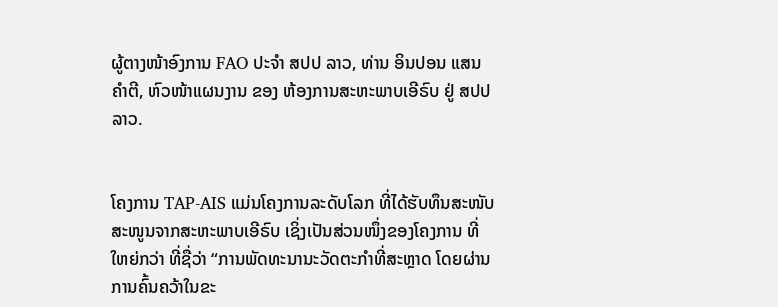ຜູ້ຕາງໜ້າອົງການ FAO ປະຈຳ ສປປ ລາວ, ທ່ານ ອິນປອນ ແສນຄຳຕີ, ຫົວໜ້າແຜນງານ ຂອງ ຫ້ອງການສະຫະພາບເອີຣົບ ຢູ່ ສປປ ລາວ.


ໂຄງການ TAP-AIS ແມ່ນໂຄງການລະດັບໂລກ ທີ່ໄດ້ຮັບທຶນສະໜັບສະໜູນຈາກສະຫະພາບເອີຣົບ ເຊິ່ງເປັນສ່ວນໜຶ່ງຂອງໂຄງການ ທີ່ໃຫຍ່ກວ່າ ທີ່ຊື່ວ່າ “ການພັດທະນານະວັດຕະກໍາທີ່ສະຫຼາດ ໂດຍຜ່ານການຄົ້ນຄວ້າໃນຂະ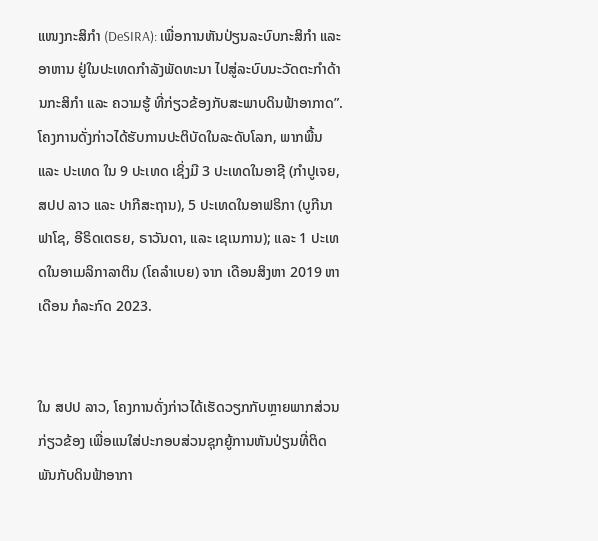ແໜງກະສິກໍາ (DeSIRA): ເພື່ອການຫັນປ່ຽນລະບົບກະສິກໍາ ແລະ ອາຫານ ຢູ່ໃນປະເທດກໍາລັງພັດທະນາ ໄປສູ່ລະບົບນະວັດຕະກຳດ້ານກະສິກໍາ ແລະ ຄວາມຮູ້ ທີ່ກ່ຽວຂ້ອງກັບສະພາບດິນຟ້າອາກາດ”. ໂຄງການດັ່ງກ່າວໄດ້ຮັບການປະຕິບັດໃນລະດັບໂລກ, ພາກພື້ນ ແລະ ປະເທດ ໃນ 9 ປະເທດ ເຊິ່ງມີ 3 ປະເທດໃນອາຊີ (ກໍາປູເຈຍ, ສປປ ລາວ ແລະ ປາກີສະຖານ), 5 ປະເທດໃນອາຟຣິກາ (ບູກີນາ ຟາໂຊ, ອີຣິດເຕຣຍ, ຣາວັນດາ, ແລະ ເຊເນການ); ແລະ 1 ປະເທດໃນອາເມລິກາລາຕິນ (ໂຄລໍາເບຍ) ຈາກ ເດືອນສິງຫາ 2019 ຫາ ເດືອນ ກໍລະກົດ 2023.


ໃນ ສປປ ລາວ, ໂຄງການດັ່ງກ່າວໄດ້ເຮັດວຽກກັບຫຼາຍພາກສ່ວນກ່ຽວຂ້ອງ ເພື່ອແນໃສ່ປະກອບສ່ວນຊຸກຍູ້ການຫັນປ່ຽນທີ່ຕິດພັນກັບດິນຟ້າອາກາ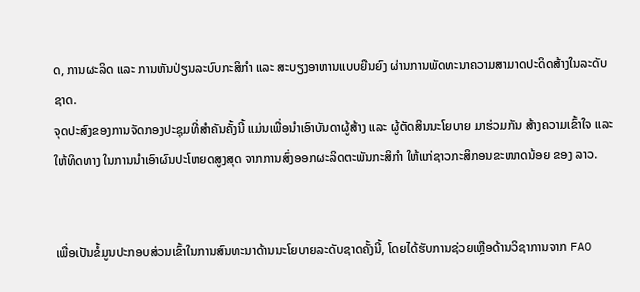ດ, ການຜະລິດ ແລະ ການຫັນປ່ຽນລະບົບກະສິກຳ ແລະ ສະບຽງອາຫານແບບຍືນຍົງ ຜ່ານການພັດທະນາຄວາມສາມາດປະດິດສ້າງໃນລະດັບຊາດ.
ຈຸດປະສົງຂອງການຈັດກອງປະຊຸມທີ່ສຳຄັນຄັ້ງນີ້ ແມ່ນເພື່ອນຳເອົາບັນດາຜູ້ສ້າງ ແລະ ຜູ້ຕັດສິນນະໂຍບາຍ ມາຮ່ວມກັນ ສ້າງຄວາມເຂົ້າໃຈ ແລະ ໃຫ້ທິດທາງ ໃນການນຳເອົາຜົນປະໂຫຍດສູງສຸດ ຈາກການສົ່ງອອກຜະລິດຕະພັນກະສິກຳ ໃຫ້ແກ່ຊາວກະສິກອນຂະໜາດນ້ອຍ ຂອງ ລາວ.


ເພື່ອເປັນຂໍ້ມູນປະກອບສ່ວນເຂົ້າໃນການສົນທະນາດ້ານນະໂຍບາຍລະດັບຊາດຄັ້ງນີ້, ໂດຍໄດ້ຮັບການຊ່ວຍເຫຼືອດ້ານວິຊາການຈາກ FAO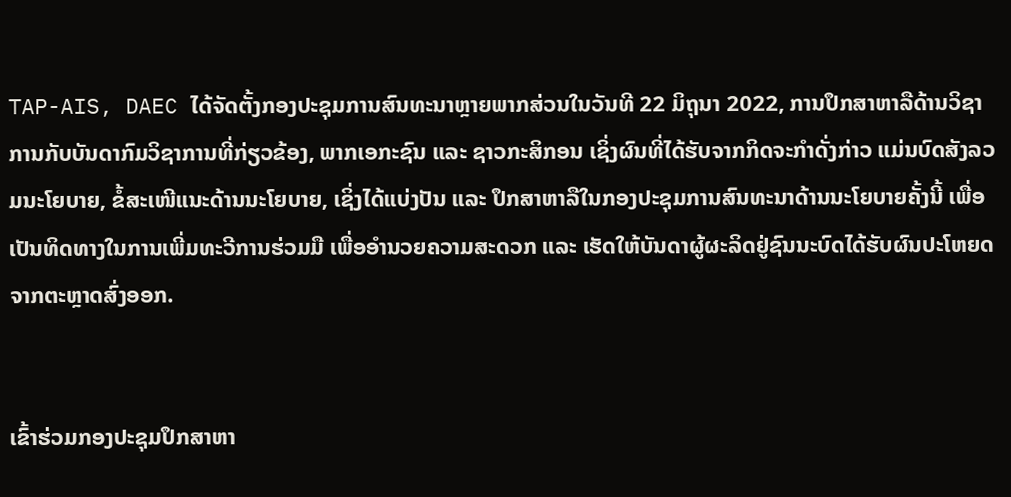TAP-AIS, DAEC ໄດ້ຈັດຕັ້ງກອງປະຊຸມການສົນທະນາຫຼາຍພາກສ່ວນໃນວັນທີ 22 ມິຖຸນາ 2022, ການປຶກສາຫາລືດ້ານວິຊາການກັບບັນດາກົມວິຊາການທີ່ກ່ຽວຂ້ອງ, ພາກເອກະຊົນ ແລະ ຊາວກະສິກອນ ເຊິ່ງຜົນທີ່ໄດ້ຮັບຈາກກິດຈະກຳດັ່ງກ່າວ ແມ່ນບົດສັງລວມນະໂຍບາຍ, ຂໍ້ສະເໜີແນະດ້ານນະໂຍບາຍ, ເຊິ່ງໄດ້ແບ່ງປັນ ແລະ ປຶກສາຫາລືໃນກອງປະຊຸມການສົນທະນາດ້ານນະໂຍບາຍຄັ້ງນີ້ ເພື່ອເປັນທິດທາງໃນການເພີ່ມທະວີການຮ່ວມມື ເພື່ອອຳນວຍຄວາມສະດວກ ແລະ ເຮັດໃຫ້ບັນດາຜູ້ຜະລິດຢູ່ຊົນນະບົດໄດ້ຮັບຜົນປະໂຫຍດຈາກຕະຫຼາດສົ່ງອອກ.


ເຂົ້າຮ່ວມກອງປະຊຸມປຶກສາຫາ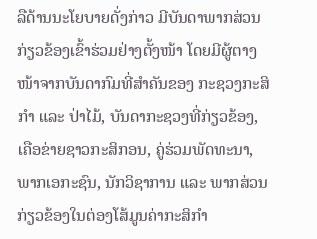ລືດ້ານນະໂຍບາຍດັ່ງກ່າວ ມີບັນດາພາກສ່ວນກ່ຽວຂ້ອງເຂົ້າຮ່ວມຢ່າງຕັ້ງໜ້າ ໂດຍມີຜູ້ຕາງໜ້າຈາກບັນດາກົມທີ່ສຳຄັນຂອງ ກະຊວງກະສິກຳ ແລະ ປ່າໄມ້, ບັນດາກະຊວງທີ່ກ່ຽວຂ້ອງ, ເຄືອຂ່າຍຊາວກະສິກອນ, ຄູ່ຮ່ວມພັດທະນາ, ພາກເອກະຊົນ, ນັກວິຊາການ ແລະ ພາກສ່ວນກ່ຽວຂ້ອງໃນຕ່ອງໂສ້ມູນຄ່າກະສິກຳ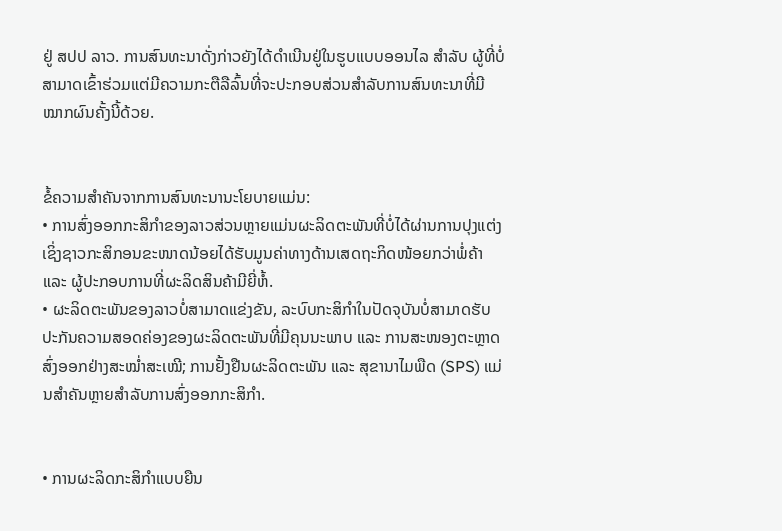ຢູ່ ສປປ ລາວ. ການສົນທະນາດັ່ງກ່າວຍັງໄດ້ດຳເນີນຢູ່ໃນຮູບແບບອອນໄລ ສໍາລັບ ຜູ້ທີ່ບໍ່ສາມາດເຂົ້າຮ່ວມແຕ່ມີຄວາມກະຕືລືລົ້ນທີ່ຈະປະກອບສ່ວນສໍາລັບການສົນທະນາທີ່ມີໝາກຜົນຄັ້ງນີ້ດ້ວຍ.


ຂໍ້ຄວາມສຳຄັນຈາກການສົນທະນານະໂຍບາຍແມ່ນ:
• ການສົ່ງອອກກະສິກໍາຂອງລາວສ່ວນຫຼາຍແມ່ນຜະລິດຕະພັນທີ່ບໍ່ໄດ້ຜ່ານການປຸງແຕ່ງ ເຊິ່ງຊາວກະສິກອນຂະໜາດນ້ອຍໄດ້ຮັບມູນຄ່າທາງດ້ານເສດຖະກິດໜ້ອຍກວ່າພໍ່ຄ້າ ແລະ ຜູ້ປະກອບການທີ່ຜະລິດສິນຄ້າມີຍີ່ຫໍ້.
• ຜະລິດຕະພັນຂອງລາວບໍ່ສາມາດແຂ່ງຂັນ, ລະບົບກະສິກໍາໃນປັດຈຸບັນບໍ່ສາມາດຮັບປະກັນຄວາມສອດຄ່ອງຂອງຜະລິດຕະພັນທີ່ມີຄຸນນະພາບ ແລະ ການສະໜອງຕະຫຼາດສົ່ງອອກຢ່າງສະໝ່ຳສະເໝີ; ການຢັ້ງຢືນຜະລິດຕະພັນ ແລະ ສຸຂານາໄມພືດ (SPS) ແມ່ນສໍາຄັນຫຼາຍສໍາລັບການສົ່ງອອກກະສິກໍາ.


• ການຜະລິດກະສິກຳແບບຍືນ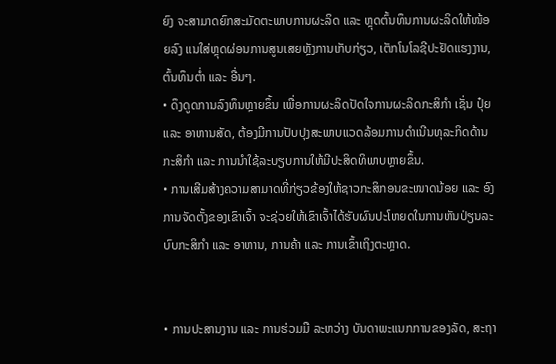ຍົງ ຈະສາມາດຍົກສະມັດຕະພາບການຜະລິດ ແລະ ຫຼຸດຕົ້ນທຶນການຜະລິດໃຫ້ໜ້ອຍລົງ ແນໃສ່ຫຼຸດຜ່ອນການສູນເສຍຫຼັງການເກັບກ່ຽວ, ເຕັກໂນໂລຊີປະຢັດແຮງງານ, ຕົ້ນທຶນຕໍ່າ ແລະ ອື່ນໆ.
• ດຶງດູດການລົງທຶນຫຼາຍຂຶ້ນ ເພື່ອການຜະລິດປັດໃຈການຜະລິດກະສິກຳ ເຊັ່ນ ປຸ໋ຍ ແລະ ອາຫານສັດ, ຕ້ອງມີການປັບປຸງສະພາບແວດລ້ອມການດຳເນີນທຸລະກິດດ້ານກະສິກຳ ແລະ ການນຳໃຊ້ລະບຽບການໃຫ້ມີປະສິດທິພາບຫຼາຍຂຶ້ນ.
• ການເສີມສ້າງຄວາມສາມາດທີ່ກ່ຽວຂ້ອງໃຫ້ຊາວກະສິກອນຂະໜາດນ້ອຍ ແລະ ອົງການຈັດຕັ້ງຂອງເຂົາເຈົ້າ ຈະຊ່ວຍໃຫ້ເຂົາເຈົ້າໄດ້ຮັບຜົນປະໂຫຍດໃນການຫັນປ່ຽນລະບົບກະສິກຳ ແລະ ອາຫານ, ການຄ້າ ແລະ ການເຂົ້າເຖິງຕະຫຼາດ.


• ການປະສານງານ ແລະ ການຮ່ວມມື ລະຫວ່າງ ບັນດາພະແນກການຂອງລັດ, ສະຖາ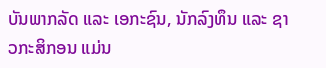ບັນພາກລັດ ແລະ ເອກະຊົນ, ນັກລົງທຶນ ແລະ ຊາວກະສິກອນ ແມ່ນ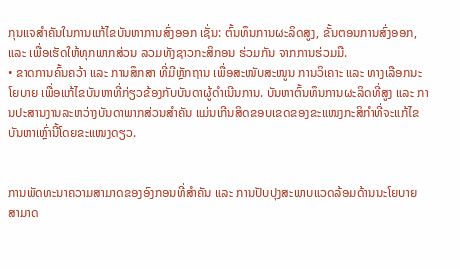ກຸນແຈສຳຄັນໃນການແກ້ໄຂບັນຫາການສົ່ງອອກ ເຊັ່ນ: ຕົ້ນທຶນການຜະລິດສູງ, ຂັ້ນຕອນການສົ່ງອອກ, ແລະ ເພື່ອເຮັດໃຫ້ທຸກພາກສ່ວນ ລວມທັງຊາວກະສິກອນ ຮ່ວມກັນ ຈາກການຮ່ວມມື.
• ຂາດການຄົ້ນຄວ້າ ແລະ ການສຶກສາ ທີ່ມີຫຼັກຖານ ເພື່ອສະໜັບສະໜູນ ການວິເຄາະ ແລະ ທາງເລືອກນະໂຍບາຍ ເພື່ອແກ້ໄຂບັນຫາທີ່ກ່ຽວຂ້ອງກັບບັນດາຜູ້ດຳເນີນການ. ບັນຫາຕົ້ນທຶນການຜະລິດທີ່ສູງ ແລະ ການປະສານງານລະຫວ່າງບັນດາພາກສ່ວນສຳຄັນ ແມ່ນເກີນສິດຂອບເຂດຂອງຂະແໜງກະສິກຳທີ່ຈະແກ້ໄຂບັນຫາເຫຼົ່ານີ້ໂດຍຂະແໜງດຽວ.


ການພັດທະນາຄວາມສາມາດຂອງອົງກອນທີ່ສໍາຄັນ ແລະ ການປັບປຸງສະພາບແວດລ້ອມດ້ານນະໂຍບາຍ ສາມາດ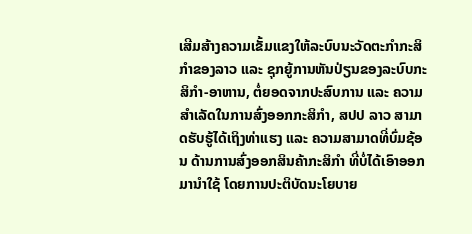ເສີມສ້າງຄວາມເຂັ້ມແຂງໃຫ້ລະບົບນະວັດຕະກໍາກະສິກໍາຂອງລາວ ແລະ ຊຸກຍູ້ການຫັນປ່ຽນຂອງລະບົບກະສິກໍາ-ອາຫານ, ຕໍ່ຍອດຈາກປະສົບການ ແລະ ຄວາມສຳເລັດໃນການສົ່ງອອກກະສິກຳ, ສປປ ລາວ ສາມາດຮັບຮູ້ໄດ້ເຖິງທ່າແຮງ ແລະ ຄວາມສາມາດທີ່ບົ່ມຊ້ອນ ດ້ານການສົ່ງອອກສິນຄ້າກະສິກຳ ທີ່ບໍ່ໄດ້ເອົາອອກມານຳໃຊ້ ໂດຍການປະຕິບັດນະໂຍບາຍ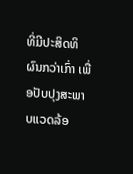ທີ່ມີປະສິດທິຜົນກວ່າເກົ່າ ເພື່ອປັບປຸງສະພາບແວດລ້ອ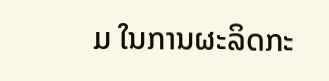ມ ໃນການຜະລິດກະ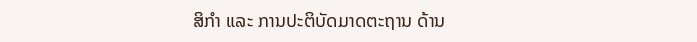ສິກຳ ແລະ ການປະຕິບັດມາດຕະຖານ ດ້ານ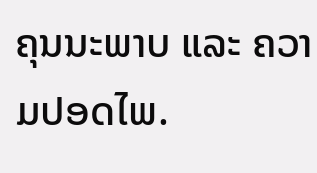ຄຸນນະພາບ ແລະ ຄວາມປອດໄພ.